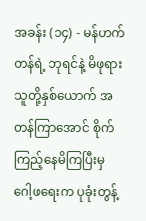အခန်း (၁၄) - မန်ဟက်တန်ရဲ့ ဘုရင်နဲ့ မိဖုရား
သူတို့နှစ်ယောက် အတန်ကြာအောင် စိုက်ကြည့်နေမိကြပြီးမှ ဂေါ့ဖရေးက ပုခုံးတွန့်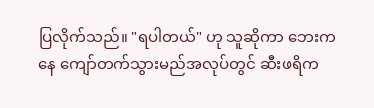ပြလိုက်သည်။ "ရပါတယ်" ဟု သူဆိုကာ ဘေးကနေ ကျော်တက်သွားမည်အလုပ်တွင် ဆီးဖရိက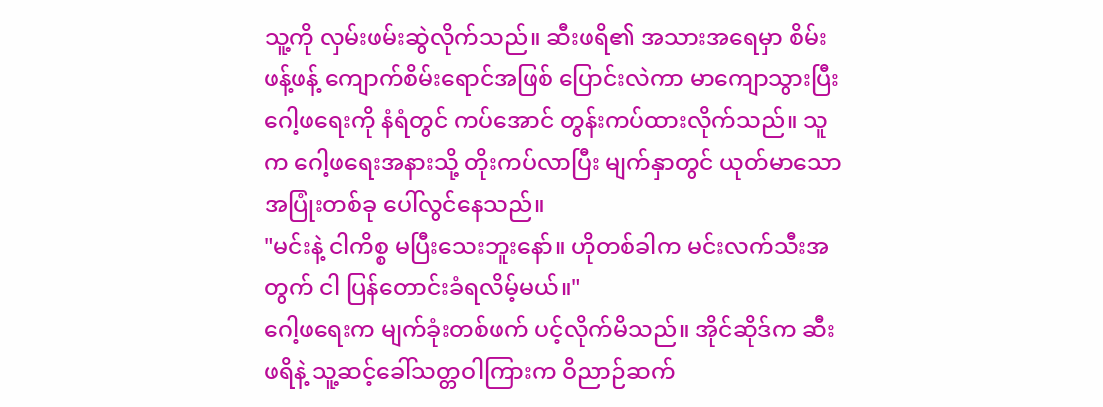သူ့ကို လှမ်းဖမ်းဆွဲလိုက်သည်။ ဆီးဖရိ၏ အသားအရေမှာ စိမ်းဖန့်ဖန့် ကျောက်စိမ်းရောင်အဖြစ် ပြောင်းလဲကာ မာကျောသွားပြီး ဂေါ့ဖရေးကို နံရံတွင် ကပ်အောင် တွန်းကပ်ထားလိုက်သည်။ သူက ဂေါ့ဖရေးအနားသို့ တိုးကပ်လာပြီး မျက်နှာတွင် ယုတ်မာသော အပြုံးတစ်ခု ပေါ်လွင်နေသည်။
"မင်းနဲ့ ငါကိစ္စ မပြီးသေးဘူးနော်။ ဟိုတစ်ခါက မင်းလက်သီးအတွက် ငါ ပြန်တောင်းခံရလိမ့်မယ်။"
ဂေါ့ဖရေးက မျက်ခုံးတစ်ဖက် ပင့်လိုက်မိသည်။ အိုင်ဆိုဒ်က ဆီးဖရိနဲ့ သူ့ဆင့်ခေါ်သတ္တဝါကြားက ဝိညာဉ်ဆက်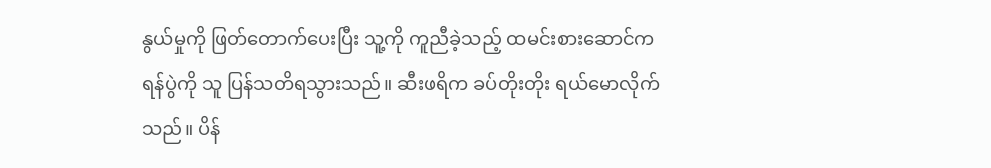နွယ်မှုကို ဖြတ်တောက်ပေးပြီး သူ့ကို ကူညီခဲ့သည့် ထမင်းစားဆောင်က ရန်ပွဲကို သူ ပြန်သတိရသွားသည်။ ဆီးဖရိက ခပ်တိုးတိုး ရယ်မောလိုက်သည်။ ပိန်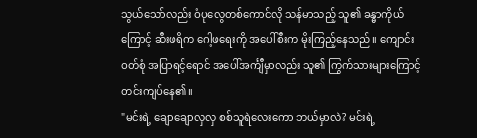သွယ်သော်လည်း ဝံပုလွေတစ်ကောင်လို သန်မာသည့် သူ၏ ခန္ဓာကိုယ်ကြောင့် ဆီးဖရိက ဂေါ့ဖရေးကို အပေါ်စီးက မိုးကြည့်နေသည်။ ကျောင်းဝတ်စုံ အပြာရင့်ရောင် အပေါ်အင်္ကျီမှာလည်း သူ၏ ကြွက်သားများကြောင့် တင်းကျပ်နေ၏။
"မင်းရဲ့ ချောချောလှလှ စစ်သူရဲလေးကော ဘယ်မှာလဲ? မင်းရဲ့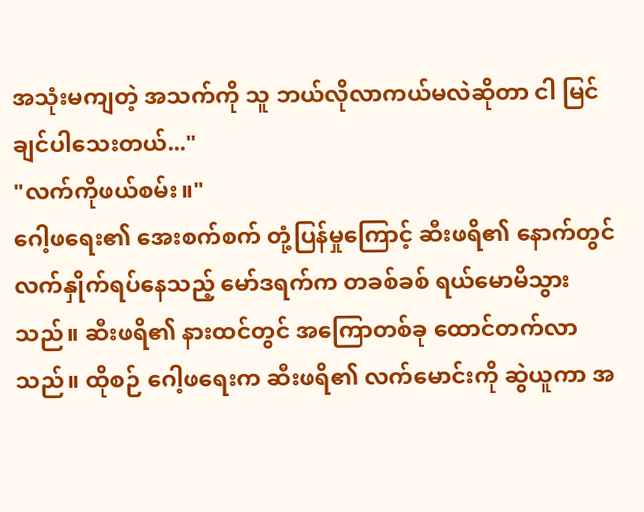အသုံးမကျတဲ့ အသက်ကို သူ ဘယ်လိုလာကယ်မလဲဆိုတာ ငါ မြင်ချင်ပါသေးတယ်..."
"လက်ကိုဖယ်စမ်း။"
ဂေါ့ဖရေး၏ အေးစက်စက် တုံ့ပြန်မှုကြောင့် ဆီးဖရိ၏ နောက်တွင် လက်နှိုက်ရပ်နေသည့် မော်ဒရက်က တခစ်ခစ် ရယ်မောမိသွားသည်။ ဆီးဖရိ၏ နားထင်တွင် အကြောတစ်ခု ထောင်တက်လာသည်။ ထိုစဉ် ဂေါ့ဖရေးက ဆီးဖရိ၏ လက်မောင်းကို ဆွဲယူကာ အ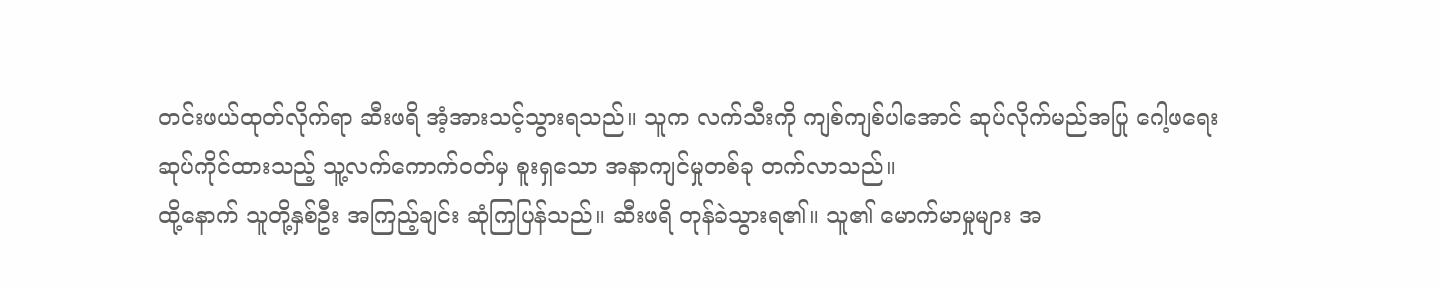တင်းဖယ်ထုတ်လိုက်ရာ ဆီးဖရိ အံ့အားသင့်သွားရသည်။ သူက လက်သီးကို ကျစ်ကျစ်ပါအောင် ဆုပ်လိုက်မည်အပြု ဂေါ့ဖရေး ဆုပ်ကိုင်ထားသည့် သူ့လက်ကောက်ဝတ်မှ စူးရှသော အနာကျင်မှုတစ်ခု တက်လာသည်။
ထို့နောက် သူတို့နှစ်ဦး အကြည့်ချင်း ဆုံကြပြန်သည်။ ဆီးဖရိ တုန်ခဲသွားရ၏။ သူ၏ မောက်မာမှုများ အ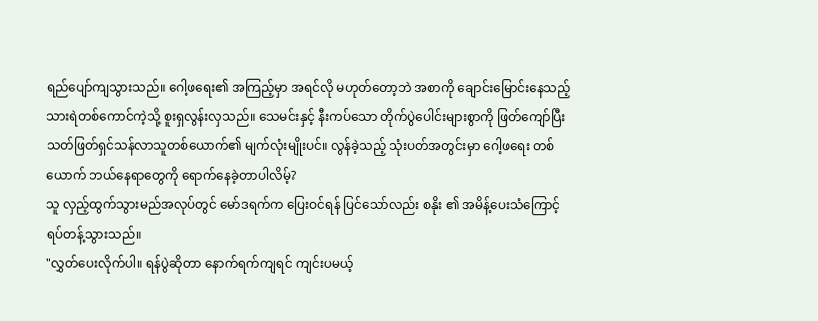ရည်ပျော်ကျသွားသည်။ ဂေါ့ဖရေး၏ အကြည့်မှာ အရင်လို မဟုတ်တော့ဘဲ အစာကို ချောင်းမြောင်းနေသည့် သားရဲတစ်ကောင်ကဲ့သို့ စူးရှလွန်းလှသည်။ သေမင်းနှင့် နီးကပ်သော တိုက်ပွဲပေါင်းများစွာကို ဖြတ်ကျော်ပြီး သတ်ဖြတ်ရှင်သန်လာသူတစ်ယောက်၏ မျက်လုံးမျိုးပင်။ လွန်ခဲ့သည့် သုံးပတ်အတွင်းမှာ ဂေါ့ဖရေး တစ်ယောက် ဘယ်နေရာတွေကို ရောက်နေခဲ့တာပါလိမ့်?
သူ လှည့်ထွက်သွားမည်အလုပ်တွင် မော်ဒရက်က ပြေးဝင်ရန် ပြင်သော်လည်း စနိုး ၏ အမိန့်ပေးသံကြောင့် ရပ်တန့်သွားသည်။
"လွှတ်ပေးလိုက်ပါ။ ရန်ပွဲဆိုတာ နောက်ရက်ကျရင် ကျင်းပမယ့်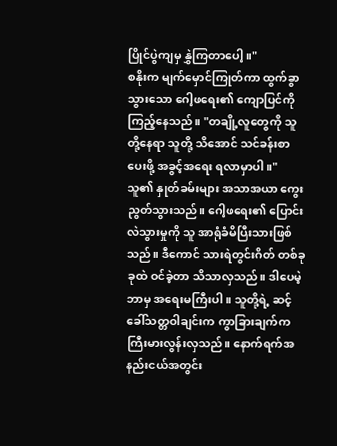ပြိုင်ပွဲကျမှ နွှဲကြတာပေါ့။"
စနိုးက မျက်မှောင်ကြုတ်ကာ ထွက်ခွာသွားသော ဂေါ့ဖရေး၏ ကျောပြင်ကို ကြည့်နေသည်။ "တချို့လူတွေကို သူတို့နေရာ သူတို့ သိအောင် သင်ခန်းစာပေးဖို့ အခွင့်အရေး ရလာမှာပါ။" သူ၏ နှုတ်ခမ်းများ အသာအယာ ကွေးညွတ်သွားသည်။ ဂေါ့ဖရေး၏ ပြောင်းလဲသွားမှုကို သူ အာရုံခံမိပြီးသားဖြစ်သည်။ ဒီကောင် သားရဲတွင်းဂိတ် တစ်ခုခုထဲ ဝင်ခဲ့တာ သိသာလှသည်။ ဒါပေမဲ့ ဘာမှ အရေးမကြီးပါ။ သူတို့ရဲ့ ဆင့်ခေါ်သတ္တဝါချင်းက ကွာခြားချက်က ကြီးမားလွန်းလှသည်။ နောက်ရက်အနည်းငယ်အတွင်း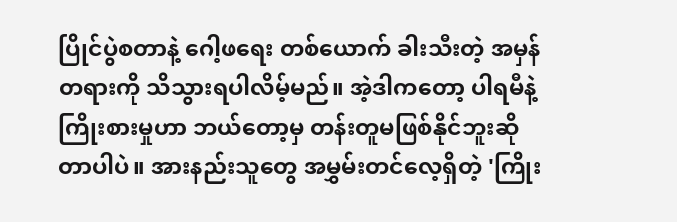ပြိုင်ပွဲစတာနဲ့ ဂေါ့ဖရေး တစ်ယောက် ခါးသီးတဲ့ အမှန်တရားကို သိသွားရပါလိမ့်မည်။ အဲ့ဒါကတော့ ပါရမီနဲ့ ကြိုးစားမှုဟာ ဘယ်တော့မှ တန်းတူမဖြစ်နိုင်ဘူးဆိုတာပါပဲ။ အားနည်းသူတွေ အမွှမ်းတင်လေ့ရှိတဲ့ 'ကြိုး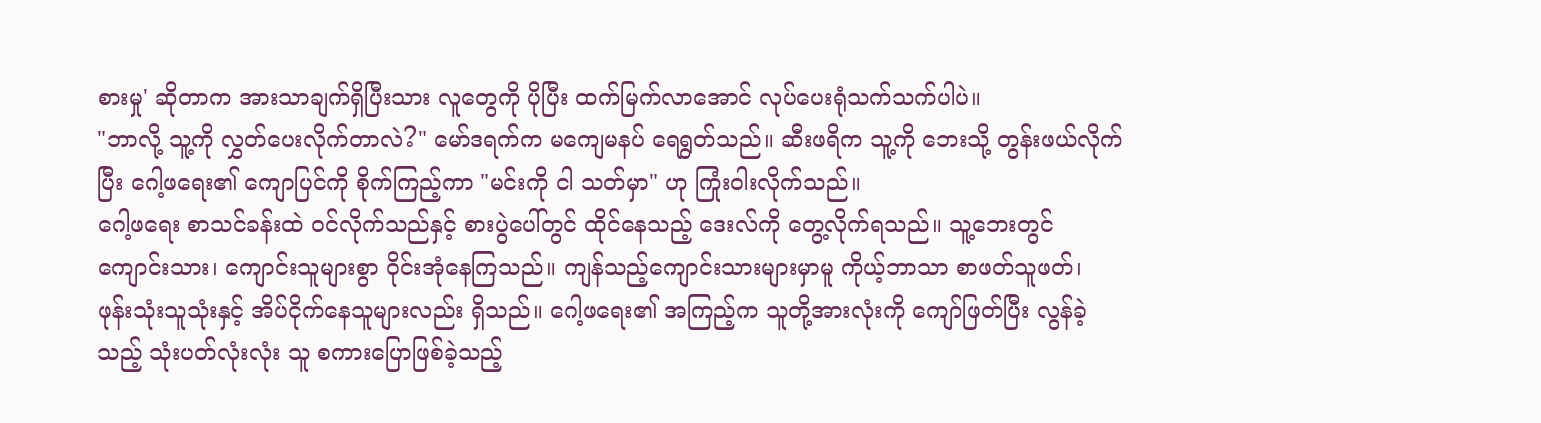စားမှု' ဆိုတာက အားသာချက်ရှိပြီးသား လူတွေကို ပိုပြီး ထက်မြက်လာအောင် လုပ်ပေးရုံသက်သက်ပါပဲ။
"ဘာလို့ သူ့ကို လွှတ်ပေးလိုက်တာလဲ?" မော်ဒရက်က မကျေမနပ် ရေရွတ်သည်။ ဆီးဖရိက သူ့ကို ဘေးသို့ တွန်းဖယ်လိုက်ပြီး ဂေါ့ဖရေး၏ ကျောပြင်ကို စိုက်ကြည့်ကာ "မင်းကို ငါ သတ်မှာ" ဟု ကြုံးဝါးလိုက်သည်။
ဂေါ့ဖရေး စာသင်ခန်းထဲ ဝင်လိုက်သည်နှင့် စားပွဲပေါ်တွင် ထိုင်နေသည့် ဒေးလ်ကို တွေ့လိုက်ရသည်။ သူ့ဘေးတွင် ကျောင်းသား၊ ကျောင်းသူများစွာ ဝိုင်းအုံနေကြသည်။ ကျန်သည့်ကျောင်းသားများမှာမူ ကိုယ့်ဘာသာ စာဖတ်သူဖတ်၊ ဖုန်းသုံးသူသုံးနှင့် အိပ်ငိုက်နေသူများလည်း ရှိသည်။ ဂေါ့ဖရေး၏ အကြည့်က သူတို့အားလုံးကို ကျော်ဖြတ်ပြီး လွန်ခဲ့သည့် သုံးပတ်လုံးလုံး သူ စကားပြောဖြစ်ခဲ့သည့်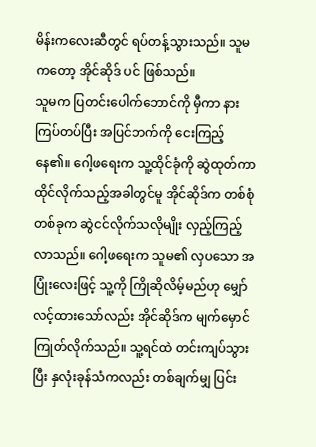မိန်းကလေးဆီတွင် ရပ်တန့်သွားသည်။ သူမကတော့ အိုင်ဆိုဒ် ပင် ဖြစ်သည်။
သူမက ပြတင်းပေါက်ဘောင်ကို မှီကာ နားကြပ်တပ်ပြီး အပြင်ဘက်ကို ငေးကြည့်နေ၏။ ဂေါ့ဖရေးက သူ့ထိုင်ခုံကို ဆွဲထုတ်ကာ ထိုင်လိုက်သည့်အခါတွင်မူ အိုင်ဆိုဒ်က တစ်စုံတစ်ခုက ဆွဲငင်လိုက်သလိုမျိုး လှည့်ကြည့်လာသည်။ ဂေါ့ဖရေးက သူမ၏ လှပသော အပြုံးလေးဖြင့် သူ့ကို ကြိုဆိုလိမ့်မည်ဟု မျှော်လင့်ထားသော်လည်း အိုင်ဆိုဒ်က မျက်မှောင်ကြုတ်လိုက်သည်။ သူ့ရင်ထဲ တင်းကျပ်သွားပြီး နှလုံးခုန်သံကလည်း တစ်ချက်မျှ ပြင်း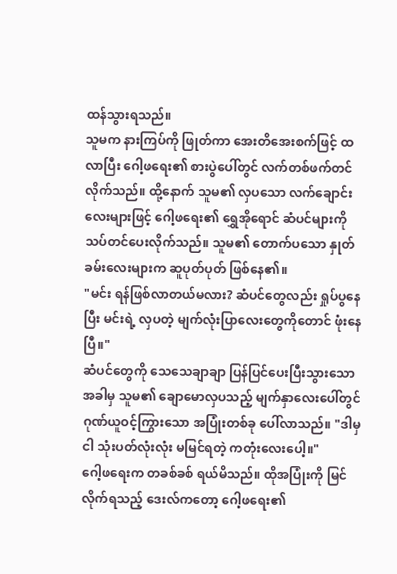ထန်သွားရသည်။
သူမက နားကြပ်ကို ဖြုတ်ကာ အေးတိအေးစက်ဖြင့် ထလာပြီး ဂေါ့ဖရေး၏ စားပွဲပေါ်တွင် လက်တစ်ဖက်တင်လိုက်သည်။ ထို့နောက် သူမ၏ လှပသော လက်ချောင်းလေးများဖြင့် ဂေါ့ဖရေး၏ ရွှေအိုရောင် ဆံပင်များကို သပ်တင်ပေးလိုက်သည်။ သူမ၏ တောက်ပသော နှုတ်ခမ်းလေးများက ဆူပုတ်ပုတ် ဖြစ်နေ၏။
"မင်း ရန်ဖြစ်လာတယ်မလား? ဆံပင်တွေလည်း ရှုပ်ပွနေပြီး မင်းရဲ့ လှပတဲ့ မျက်လုံးပြာလေးတွေကိုတောင် ဖုံးနေပြီ။"
ဆံပင်တွေကို သေသေချာချာ ပြန်ပြင်ပေးပြီးသွားသောအခါမှ သူမ၏ ချောမောလှပသည့် မျက်နှာလေးပေါ်တွင် ဂုဏ်ယူဝင့်ကြွားသော အပြုံးတစ်ခု ပေါ်လာသည်။ "ဒါမှ ငါ သုံးပတ်လုံးလုံး မမြင်ရတဲ့ ကတုံးလေးပေါ့။"
ဂေါ့ဖရေးက တခစ်ခစ် ရယ်မိသည်။ ထိုအပြုံးကို မြင်လိုက်ရသည့် ဒေးလ်ကတော့ ဂေါ့ဖရေး၏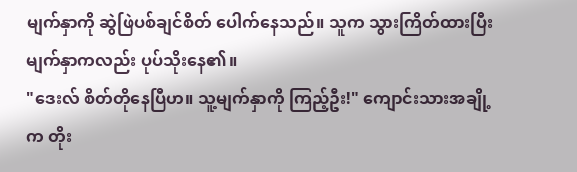မျက်နှာကို ဆွဲဖြဲပစ်ချင်စိတ် ပေါက်နေသည်။ သူက သွားကြိတ်ထားပြီး မျက်နှာကလည်း ပုပ်သိုးနေ၏။
"ဒေးလ် စိတ်တိုနေပြီဟ။ သူ့မျက်နှာကို ကြည့်ဦး!" ကျောင်းသားအချို့က တိုး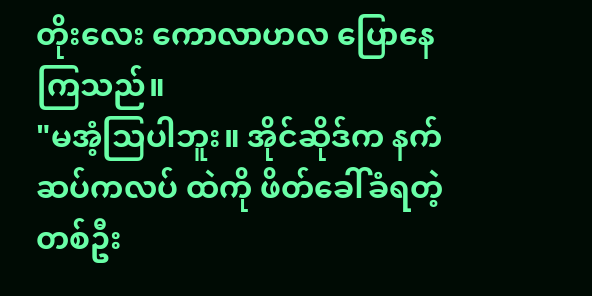တိုးလေး ကောလာဟလ ပြောနေကြသည်။
"မအံ့သြပါဘူး။ အိုင်ဆိုဒ်က နက်ဆပ်ကလပ် ထဲကို ဖိတ်ခေါ်ခံရတဲ့ တစ်ဦး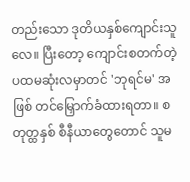တည်းသော ဒုတိယနှစ်ကျောင်းသူလေ။ ပြီးတော့ ကျောင်းစတက်တဲ့ ပထမဆုံးလမှာတင် 'ဘုရင်မ' အဖြစ် တင်မြှောက်ခံထားရတာ။ စတုတ္ထနှစ် စီနီယာတွေတောင် သူမ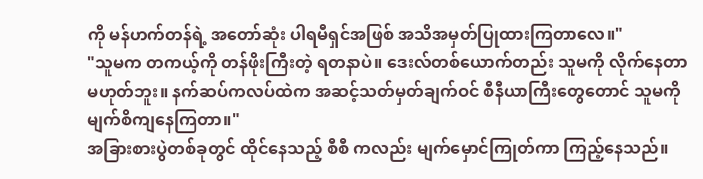ကို မန်ဟက်တန်ရဲ့ အတော်ဆုံး ပါရမီရှင်အဖြစ် အသိအမှတ်ပြုထားကြတာလေ။"
"သူမက တကယ့်ကို တန်ဖိုးကြီးတဲ့ ရတနာပဲ။ ဒေးလ်တစ်ယောက်တည်း သူမကို လိုက်နေတာ မဟုတ်ဘူး။ နက်ဆပ်ကလပ်ထဲက အဆင့်သတ်မှတ်ချက်ဝင် စီနီယာကြီးတွေတောင် သူမကို မျက်စိကျနေကြတာ။"
အခြားစားပွဲတစ်ခုတွင် ထိုင်နေသည့် စီစီ ကလည်း မျက်မှောင်ကြုတ်ကာ ကြည့်နေသည်။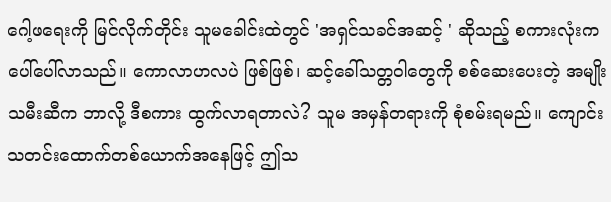ဂေါ့ဖရေးကို မြင်လိုက်တိုင်း သူမခေါင်းထဲတွင် 'အရှင်သခင်အဆင့် ' ဆိုသည့် စကားလုံးက ပေါ်ပေါ်လာသည်။ ကောလာဟလပဲ ဖြစ်ဖြစ်၊ ဆင့်ခေါ်သတ္တဝါတွေကို စစ်ဆေးပေးတဲ့ အမျိုးသမီးဆီက ဘာလို့ ဒီစကား ထွက်လာရတာလဲ? သူမ အမှန်တရားကို စုံစမ်းရမည်။ ကျောင်းသတင်းထောက်တစ်ယောက်အနေဖြင့် ဤသ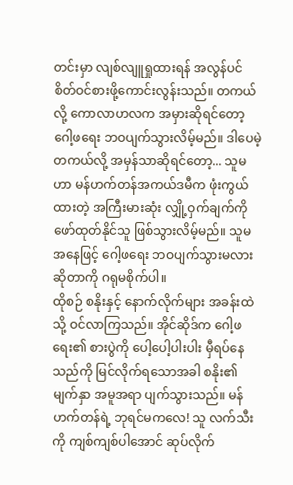တင်းမှာ လျစ်လျူရှုထားရန် အလွန်ပင် စိတ်ဝင်စားဖို့ကောင်းလွန်းသည်။ တကယ်လို့ ကောလာဟလက အမှားဆိုရင်တော့ ဂေါ့ဖရေး ဘဝပျက်သွားလိမ့်မည်။ ဒါပေမဲ့ တကယ်လို့ အမှန်သာဆိုရင်တော့... သူမဟာ မန်ဟက်တန်အကယ်ဒမီက ဖုံးကွယ်ထားတဲ့ အကြီးမားဆုံး လျှို့ဝှက်ချက်ကို ဖော်ထုတ်နိုင်သူ ဖြစ်သွားလိမ့်မည်။ သူမအနေဖြင့် ဂေါ့ဖရေး ဘဝပျက်သွားမလားဆိုတာကို ဂရုမစိုက်ပါ။
ထိုစဉ် စနိုးနှင့် နောက်လိုက်များ အခန်းထဲသို့ ဝင်လာကြသည်။ အိုင်ဆိုဒ်က ဂေါ့ဖရေး၏ စားပွဲကို ပေါ့ပေါ့ပါးပါး မှီရပ်နေသည်ကို မြင်လိုက်ရသောအခါ စနိုး၏ မျက်နှာ အမူအရာ ပျက်သွားသည်။ မန်ဟက်တန်ရဲ့ ဘုရင်မကလေ! သူ လက်သီးကို ကျစ်ကျစ်ပါအောင် ဆုပ်လိုက်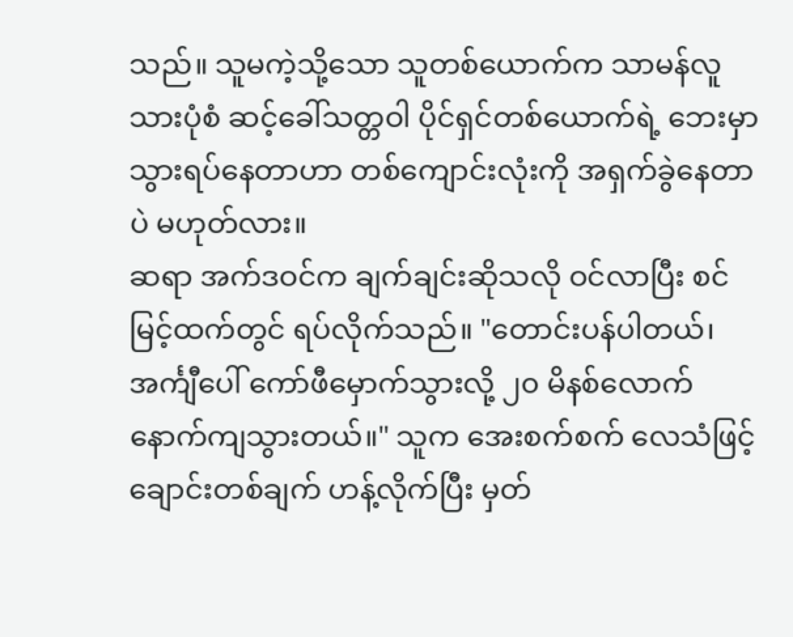သည်။ သူမကဲ့သို့သော သူတစ်ယောက်က သာမန်လူသားပုံစံ ဆင့်ခေါ်သတ္တဝါ ပိုင်ရှင်တစ်ယောက်ရဲ့ ဘေးမှာ သွားရပ်နေတာဟာ တစ်ကျောင်းလုံးကို အရှက်ခွဲနေတာပဲ မဟုတ်လား။
ဆရာ အက်ဒဝင်က ချက်ချင်းဆိုသလို ဝင်လာပြီး စင်မြင့်ထက်တွင် ရပ်လိုက်သည်။ "တောင်းပန်ပါတယ်၊ အင်္ကျီပေါ် ကော်ဖီမှောက်သွားလို့ ၂၀ မိနစ်လောက် နောက်ကျသွားတယ်။" သူက အေးစက်စက် လေသံဖြင့် ချောင်းတစ်ချက် ဟန့်လိုက်ပြီး မှတ်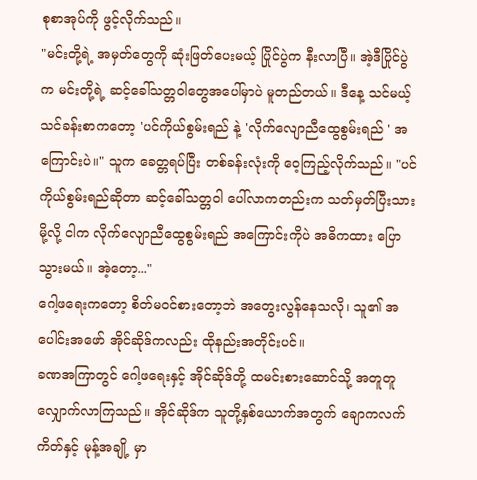စုစာအုပ်ကို ဖွင့်လိုက်သည်။
"မင်းတို့ရဲ့ အမှတ်တွေကို ဆုံးဖြတ်ပေးမယ့် ပြိုင်ပွဲက နီးလာပြီ။ အဲ့ဒီပြိုင်ပွဲက မင်းတို့ရဲ့ ဆင့်ခေါ်သတ္တဝါတွေအပေါ်မှာပဲ မူတည်တယ်။ ဒီနေ့ သင်မယ့် သင်ခန်းစာကတော့ 'ပင်ကိုယ်စွမ်းရည် နဲ့ 'လိုက်လျောညီထွေစွမ်းရည် ' အကြောင်းပဲ။" သူက ခေတ္တရပ်ပြီး တစ်ခန်းလုံးကို ဝေ့ကြည့်လိုက်သည်။ "ပင်ကိုယ်စွမ်းရည်ဆိုတာ ဆင့်ခေါ်သတ္တဝါ ပေါ်လာကတည်းက သတ်မှတ်ပြီးသားမို့လို့ ငါက လိုက်လျောညီထွေစွမ်းရည် အကြောင်းကိုပဲ အဓိကထား ပြောသွားမယ်။ အဲ့တော့..."
ဂေါ့ဖရေးကတော့ စိတ်မဝင်စားတော့ဘဲ အတွေးလွန်နေသလို၊ သူ၏ အပေါင်းအဖော် အိုင်ဆိုဒ်ကလည်း ထိုနည်းအတိုင်းပင်။
ခဏအကြာတွင် ဂေါ့ဖရေးနှင့် အိုင်ဆိုဒ်တို့ ထမင်းစားဆောင်သို့ အတူတူ လျှောက်လာကြသည်။ အိုင်ဆိုဒ်က သူတို့နှစ်ယောက်အတွက် ချောကလက်ကိတ်နှင့် မုန့်အချို့ မှာ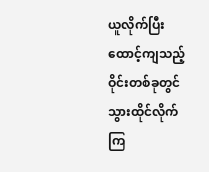ယူလိုက်ပြီး ထောင့်ကျသည့် ဝိုင်းတစ်ခုတွင် သွားထိုင်လိုက်ကြ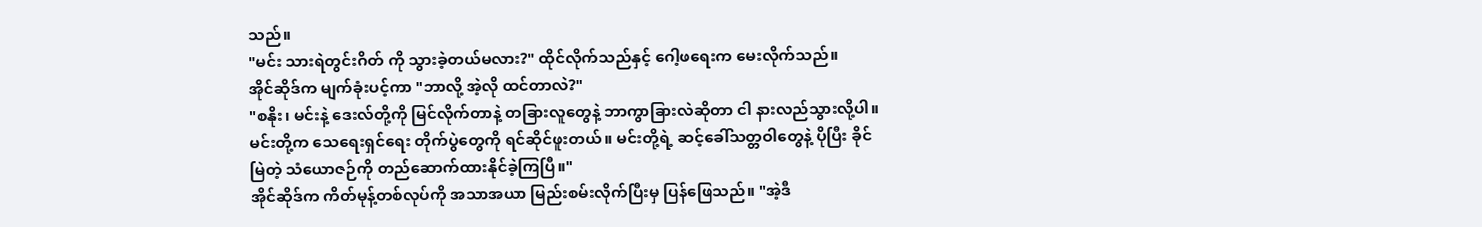သည်။
"မင်း သားရဲတွင်းဂိတ် ကို သွားခဲ့တယ်မလား?" ထိုင်လိုက်သည်နှင့် ဂေါ့ဖရေးက မေးလိုက်သည်။
အိုင်ဆိုဒ်က မျက်ခုံးပင့်ကာ "ဘာလို့ အဲ့လို ထင်တာလဲ?"
"စနိုး၊ မင်းနဲ့ ဒေးလ်တို့ကို မြင်လိုက်တာနဲ့ တခြားလူတွေနဲ့ ဘာကွာခြားလဲဆိုတာ ငါ နားလည်သွားလို့ပါ။ မင်းတို့က သေရေးရှင်ရေး တိုက်ပွဲတွေကို ရင်ဆိုင်ဖူးတယ်။ မင်းတို့ရဲ့ ဆင့်ခေါ်သတ္တဝါတွေနဲ့ ပိုပြီး ခိုင်မြဲတဲ့ သံယောဇဉ်ကို တည်ဆောက်ထားနိုင်ခဲ့ကြပြီ။"
အိုင်ဆိုဒ်က ကိတ်မုန့်တစ်လုပ်ကို အသာအယာ မြည်းစမ်းလိုက်ပြီးမှ ပြန်ဖြေသည်။ "အဲ့ဒီ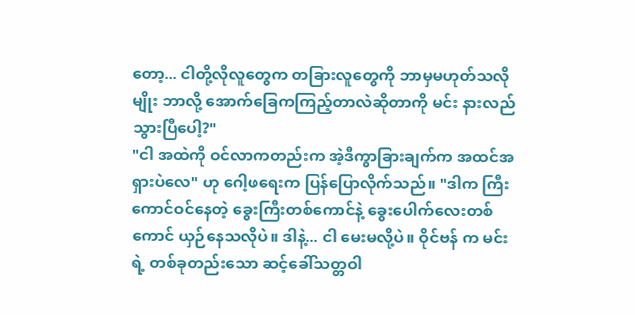တော့... ငါတို့လိုလူတွေက တခြားလူတွေကို ဘာမှမဟုတ်သလိုမျိုး ဘာလို့ အောက်ခြေကကြည့်တာလဲဆိုတာကို မင်း နားလည်သွားပြီပေါ့?"
"ငါ အထဲကို ဝင်လာကတည်းက အဲ့ဒီကွာခြားချက်က အထင်အရှားပဲလေ" ဟု ဂေါ့ဖရေးက ပြန်ပြောလိုက်သည်။ "ဒါက ကြီးကောင်ဝင်နေတဲ့ ခွေးကြီးတစ်ကောင်နဲ့ ခွေးပေါက်လေးတစ်ကောင် ယှဉ်နေသလိုပဲ။ ဒါနဲ့... ငါ မေးမလို့ပဲ။ ဝိုင်ဗန် က မင်းရဲ့ တစ်ခုတည်းသော ဆင့်ခေါ်သတ္တဝါ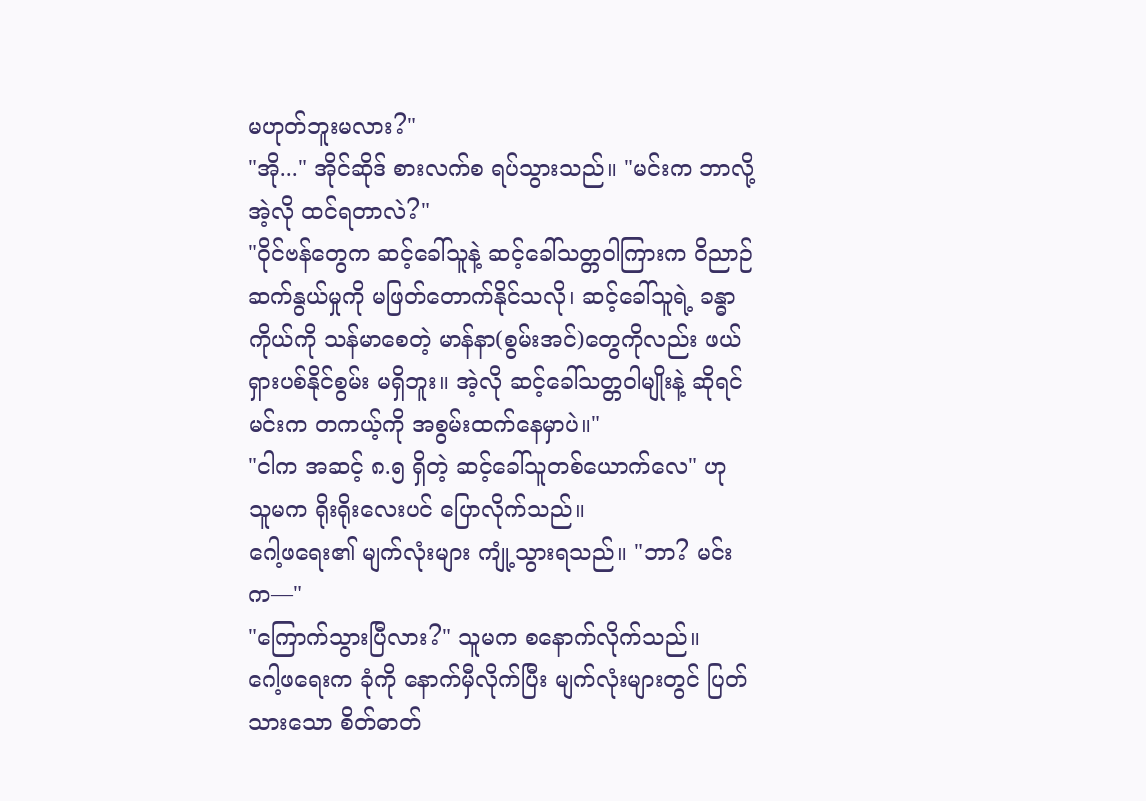မဟုတ်ဘူးမလား?"
"အို..." အိုင်ဆိုဒ် စားလက်စ ရပ်သွားသည်။ "မင်းက ဘာလို့ အဲ့လို ထင်ရတာလဲ?"
"ဝိုင်ဗန်တွေက ဆင့်ခေါ်သူနဲ့ ဆင့်ခေါ်သတ္တဝါကြားက ဝိညာဉ်ဆက်နွယ်မှုကို မဖြတ်တောက်နိုင်သလို၊ ဆင့်ခေါ်သူရဲ့ ခန္ဓာကိုယ်ကို သန်မာစေတဲ့ မာန်နာ(စွမ်းအင်)တွေကိုလည်း ဖယ်ရှားပစ်နိုင်စွမ်း မရှိဘူး။ အဲ့လို ဆင့်ခေါ်သတ္တဝါမျိုးနဲ့ ဆိုရင် မင်းက တကယ့်ကို အစွမ်းထက်နေမှာပဲ။"
"ငါက အဆင့် ၈.၅ ရှိတဲ့ ဆင့်ခေါ်သူတစ်ယောက်လေ" ဟု သူမက ရိုးရိုးလေးပင် ပြောလိုက်သည်။
ဂေါ့ဖရေး၏ မျက်လုံးများ ကျုံ့သွားရသည်။ "ဘာ? မင်းက—"
"ကြောက်သွားပြီလား?" သူမက စနောက်လိုက်သည်။
ဂေါ့ဖရေးက ခုံကို နောက်မှီလိုက်ပြီး မျက်လုံးများတွင် ပြတ်သားသော စိတ်ဓာတ်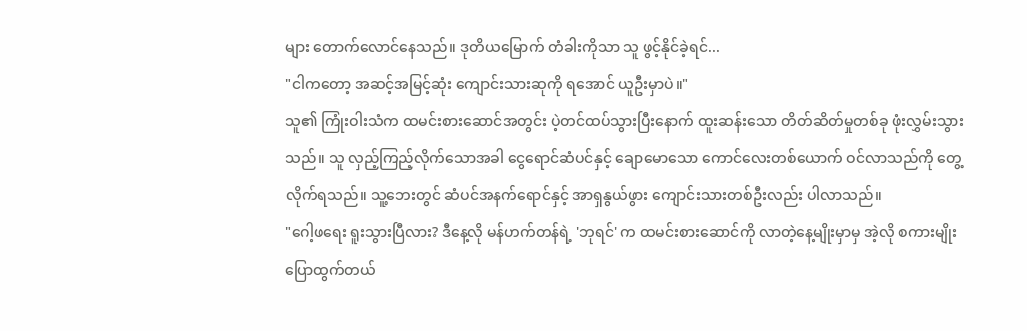များ တောက်လောင်နေသည်။ ဒုတိယမြောက် တံခါးကိုသာ သူ ဖွင့်နိုင်ခဲ့ရင်...
"ငါကတော့ အဆင့်အမြင့်ဆုံး ကျောင်းသားဆုကို ရအောင် ယူဦးမှာပဲ။"
သူ၏ ကြုံးဝါးသံက ထမင်းစားဆောင်အတွင်း ပဲ့တင်ထပ်သွားပြီးနောက် ထူးဆန်းသော တိတ်ဆိတ်မှုတစ်ခု ဖုံးလွှမ်းသွားသည်။ သူ လှည့်ကြည့်လိုက်သောအခါ ငွေရောင်ဆံပင်နှင့် ချောမောသော ကောင်လေးတစ်ယောက် ဝင်လာသည်ကို တွေ့လိုက်ရသည်။ သူ့ဘေးတွင် ဆံပင်အနက်ရောင်နှင့် အာရှနွယ်ဖွား ကျောင်းသားတစ်ဦးလည်း ပါလာသည်။
"ဂေါ့ဖရေး ရူးသွားပြီလား? ဒီနေ့လို မန်ဟက်တန်ရဲ့ 'ဘုရင်' က ထမင်းစားဆောင်ကို လာတဲ့နေ့မျိုးမှာမှ အဲ့လို စကားမျိုး ပြောထွက်တယ်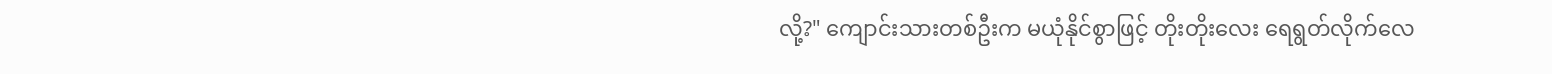လို့?" ကျောင်းသားတစ်ဦးက မယုံနိုင်စွာဖြင့် တိုးတိုးလေး ရေရွတ်လိုက်လေ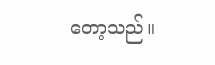တော့သည်။